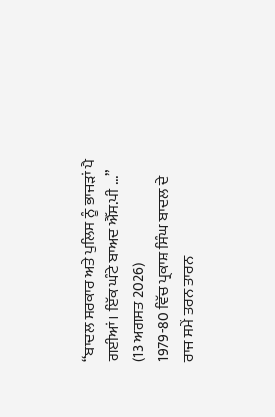“ਬਾਦਲ ਸਰਕਾਰ ਅਤੇ ਪੁਲਿਸ ਨੂੰ ਭਾਜੜਾਂ ਪੈ ਗਈਆਂ। ਇੱਕ ਘੰਟੇ ਬਾਅਦ ਐੱਸ.ਪੀ ...”
(13 ਅਗਸਤ 2026)
1979-80 ਵਿੱਚ ਪ੍ਰਕਾਸ਼ ਸਿੰਘ ਬਾਦਲ ਦੇ ਰਾਜ ਸਮੇਂ ਤਰਨ ਤਾਰਨ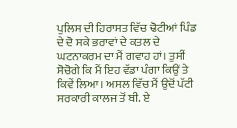ਪੁਲਿਸ ਦੀ ਹਿਰਾਸਤ ਵਿੱਚ ਢੋਟੀਆਂ ਪਿੰਡ ਦੇ ਦੋ ਸਕੇ ਭਰਾਵਾਂ ਦੇ ਕਤਲ ਦੇ ਘਟਨਾਕਰਮ ਦਾ ਮੈਂ ਗਵਾਹ ਹਾਂ। ਤੁਸੀਂ ਸੋਚੋਗੇ ਕਿ ਮੈਂ ਇਹ ਵੱਡਾ ਪੰਗਾ ਕਿਉਂ ਤੇ ਕਿਵੇਂ ਲਿਆ। ਅਸਲ ਵਿੱਚ ਮੈਂ ਉਦੋਂ ਪੱਟੀ ਸਰਕਾਰੀ ਕਾਲਜ ਤੋਂ ਬੀ. ਏ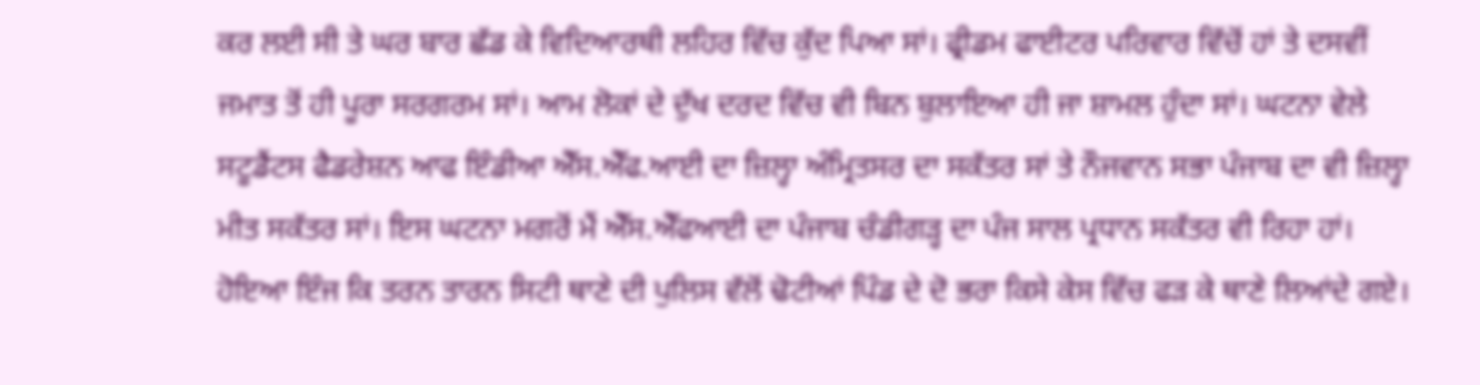ਕਰ ਲਈ ਸੀ ਤੇ ਘਰ ਬਾਰ ਛੱਡ ਕੇ ਵਿਦਿਆਰਥੀ ਲਹਿਰ ਵਿੱਚ ਕੁੱਦ ਪਿਆ ਸਾਂ। ਫ੍ਰੀਡਮ ਫਾਈਟਰ ਪਰਿਵਾਰ ਵਿੱਚੋਂ ਹਾਂ ਤੇ ਦਸਵੀਂ ਜਮਾਤ ਤੋਂ ਹੀ ਪੂਰਾ ਸਰਗਰਮ ਸਾਂ। ਆਮ ਲੋਕਾਂ ਦੇ ਦੁੱਖ ਦਰਦ ਵਿੱਚ ਵੀ ਬਿਨ ਬੁਲਾਇਆ ਹੀ ਜਾ ਸ਼ਾਮਲ ਹੁੰਦਾ ਸਾਂ। ਘਟਨਾ ਵੇਲੇ ਸਟੂਡੈਂਟਸ ਫੈਡਰੇਸ਼ਨ ਆਫ ਇੰਡੀਆ ਐੱਸ.ਐੱਫ.ਆਈ ਦਾ ਜ਼ਿਲ੍ਹਾ ਅੰਮ੍ਰਿਤਸਰ ਦਾ ਸਕੱਤਰ ਸਾਂ ਤੇ ਨੌਜਵਾਨ ਸਭਾ ਪੰਜਾਬ ਦਾ ਵੀ ਜ਼ਿਲ੍ਹਾ ਮੀਤ ਸਕੱਤਰ ਸਾਂ। ਇਸ ਘਟਨਾ ਮਗਰੋਂ ਮੈਂ ਐੱਸ.ਐੱਫਆਈ ਦਾ ਪੰਜਾਬ ਚੰਡੀਗੜ੍ਹ ਦਾ ਪੰਜ ਸਾਲ ਪ੍ਰਧਾਨ ਸਕੱਤਰ ਵੀ ਰਿਹਾ ਹਾਂ। ਹੋਇਆ ਇੰਜ ਕਿ ਤਰਨ ਤਾਰਨ ਸਿਟੀ ਥਾਣੇ ਦੀ ਪੁਲਿਸ ਵੱਲੋਂ ਢੋਟੀਆਂ ਪਿੰਡ ਦੇ ਦੋ ਭਰਾ ਕਿਸੇ ਕੇਸ ਵਿੱਚ ਫੜ ਕੇ ਥਾਣੇ ਲਿਆਂਦੇ ਗਏ।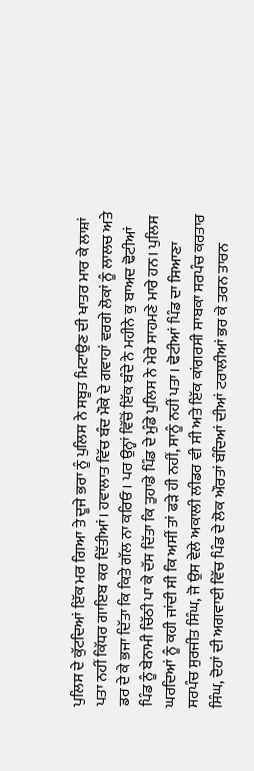ਪੁਲਿਸ ਦੇ ਕੁੱਟਦਿਆਂ ਇੱਕ ਮਰ ਗਿਆ ਤੇ ਦੂਜੇ ਭਰਾ ਨੂੰ ਪੁਲਿਸ ਨੇ ਸਬੂਤ ਮਿਟਾਉਣ ਦੀ ਖਾਤਰ ਮਾਰ ਕੇ ਲਾਸ਼ਾਂ ਪਤਾ ਨਹੀਂ ਕਿੱਧਰ ਗਾਇਬ ਕਰ ਦਿੱਤੀਆਂ। ਹਵਾਲਾਤ ਵਿੱਚ ਬੰਦ ਮੌਕੇ ਦੇ ਗਵਾਹਾਂ ਵਰਗੇ ਲੋਕਾਂ ਨੂੰ ਲਾਲਚ ਅਤੇ ਡਰ ਦੇ ਕੇ ਭਜਾ ਦਿੱਤਾ ਕਿ ਕਿਤੇ ਗੱਲ ਨਾ ਕਰਿਓ। ਪਰ ਉਨ੍ਹਾਂ ਵਿੱਚੋਂ ਇੱਕ ਬੰਦੇ ਨੇ ਮਹੀਨੇ ਕੁ ਬਾਅਦ ਢੋਟੀਆਂ ਪਿੰਡ ਨੂੰ ਬੇਨਾਮੀ ਚਿੱਠੀ ਪਾ ਕੇ ਦੱਸ ਦਿੱਤਾ ਕਿ ਤੁਹਾਡੇ ਪਿੰਡ ਦੇ ਮੁੰਡੇ ਪੁਲਿਸ ਨੇ ਮੇਰੇ ਸਾਹਮਣੇ ਮਾਰੇ ਹਨ। ਪੁਲਿਸ ਘਰਦਿਆਂ ਨੂੰ ਕਹੀ ਜਾਂਦੀ ਸੀ ਕਿ ਅਸੀਂ ਤਾਂ ਫੜੇ ਹੀ ਨਹੀਂ, ਸਾਨੂੰ ਨਹੀਂ ਪਤਾ। ਢੋਟੀਆਂ ਪਿੰਡ ਦਾ ਸਿਆਣਾ ਸਰਪੰਚ ਸੁਰਜੀਤ ਸਿੰਘ, ਜੋ ਉਸ ਵੇਲੇ ਅਕਾਲੀ ਲੀਡਰ ਵੀ ਸੀ ਅਤੇ ਇੱਕ ਕਾਂਗਰਸੀ ਸਾਬਕਾ ਸਰਪੰਚ ਕਰਤਾਰ ਸਿੰਘ, ਦੋਹਾਂ ਦੀ ਅਗਵਾਈ ਵਿੱਚ ਪਿੰਡ ਦੇ ਲੋਕ ਔਰਤਾਂ ਬੰਦਿਆਂ ਦੀਆਂ ਟਰਾਲੀਆਂ ਭਰ ਕੇ ਤਰਨ ਤਾਰਨ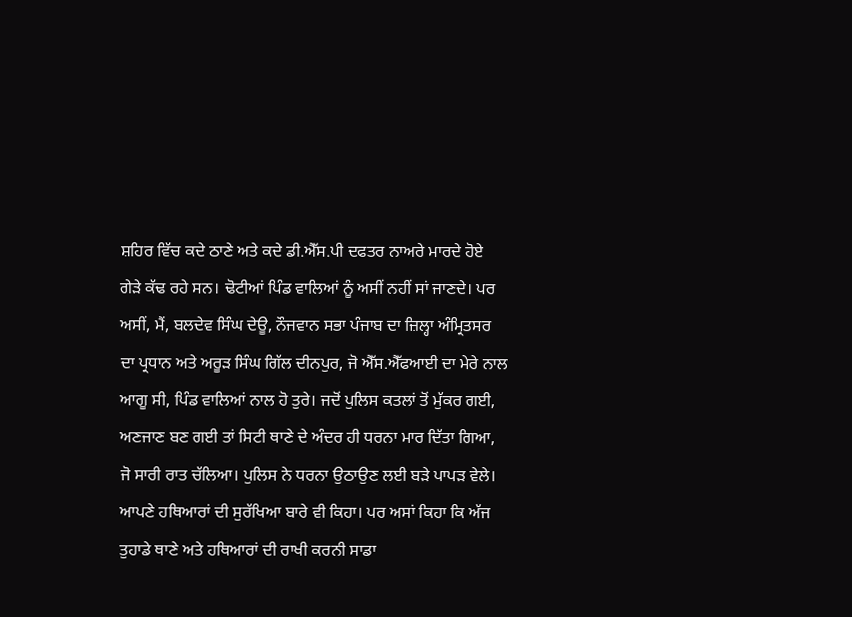ਸ਼ਹਿਰ ਵਿੱਚ ਕਦੇ ਠਾਣੇ ਅਤੇ ਕਦੇ ਡੀ.ਐੱਸ.ਪੀ ਦਫਤਰ ਨਾਅਰੇ ਮਾਰਦੇ ਹੋਏ ਗੇੜੇ ਕੱਢ ਰਹੇ ਸਨ। ਢੋਟੀਆਂ ਪਿੰਡ ਵਾਲਿਆਂ ਨੂੰ ਅਸੀਂ ਨਹੀਂ ਸਾਂ ਜਾਣਦੇ। ਪਰ ਅਸੀਂ, ਮੈਂ, ਬਲਦੇਵ ਸਿੰਘ ਦੇਊ, ਨੌਜਵਾਨ ਸਭਾ ਪੰਜਾਬ ਦਾ ਜ਼ਿਲ੍ਹਾ ਅੰਮ੍ਰਿਤਸਰ ਦਾ ਪ੍ਰਧਾਨ ਅਤੇ ਅਰੂੜ ਸਿੰਘ ਗਿੱਲ ਦੀਨਪੁਰ, ਜੋ ਐੱਸ.ਐੱਫਆਈ ਦਾ ਮੇਰੇ ਨਾਲ ਆਗੂ ਸੀ, ਪਿੰਡ ਵਾਲਿਆਂ ਨਾਲ ਹੋ ਤੁਰੇ। ਜਦੋਂ ਪੁਲਿਸ ਕਤਲਾਂ ਤੋਂ ਮੁੱਕਰ ਗਈ, ਅਣਜਾਣ ਬਣ ਗਈ ਤਾਂ ਸਿਟੀ ਥਾਣੇ ਦੇ ਅੰਦਰ ਹੀ ਧਰਨਾ ਮਾਰ ਦਿੱਤਾ ਗਿਆ, ਜੋ ਸਾਰੀ ਰਾਤ ਚੱਲਿਆ। ਪੁਲਿਸ ਨੇ ਧਰਨਾ ਉਠਾਉਣ ਲਈ ਬੜੇ ਪਾਪੜ ਵੇਲੇ। ਆਪਣੇ ਹਥਿਆਰਾਂ ਦੀ ਸੁਰੱਖਿਆ ਬਾਰੇ ਵੀ ਕਿਹਾ। ਪਰ ਅਸਾਂ ਕਿਹਾ ਕਿ ਅੱਜ ਤੁਹਾਡੇ ਥਾਣੇ ਅਤੇ ਹਥਿਆਰਾਂ ਦੀ ਰਾਖੀ ਕਰਨੀ ਸਾਡਾ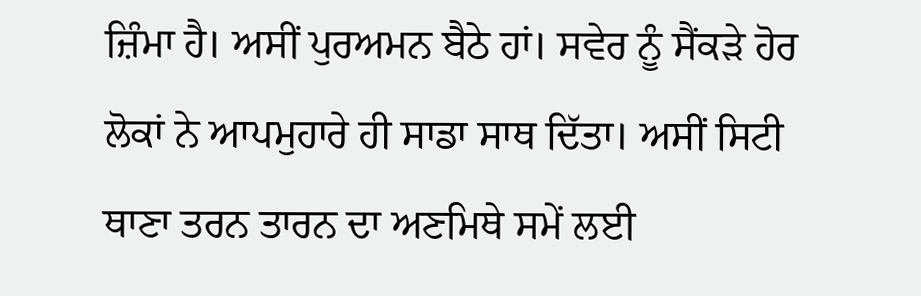ਜ਼ਿੰਮਾ ਹੈ। ਅਸੀਂ ਪੁਰਅਮਨ ਬੈਠੇ ਹਾਂ। ਸਵੇਰ ਨੂੰ ਸੈਂਕੜੇ ਹੋਰ ਲੋਕਾਂ ਨੇ ਆਪਮੁਹਾਰੇ ਹੀ ਸਾਡਾ ਸਾਥ ਦਿੱਤਾ। ਅਸੀਂ ਸਿਟੀ ਥਾਣਾ ਤਰਨ ਤਾਰਨ ਦਾ ਅਣਮਿਥੇ ਸਮੇਂ ਲਈ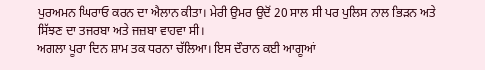ਪੁਰਅਮਨ ਘਿਰਾਓ ਕਰਨ ਦਾ ਐਲਾਨ ਕੀਤਾ। ਮੇਰੀ ਉਮਰ ਉਦੋਂ 20 ਸਾਲ ਸੀ ਪਰ ਪੁਲਿਸ ਨਾਲ ਭਿੜਨ ਅਤੇ ਸਿੱਝਣ ਦਾ ਤਜਰਬਾ ਅਤੇ ਜਜ਼ਬਾ ਵਾਹਵਾ ਸੀ।
ਅਗਲਾ ਪੂਰਾ ਦਿਨ ਸ਼ਾਮ ਤਕ ਧਰਨਾ ਚੱਲਿਆ। ਇਸ ਦੌਰਾਨ ਕਈ ਆਗੂਆਂ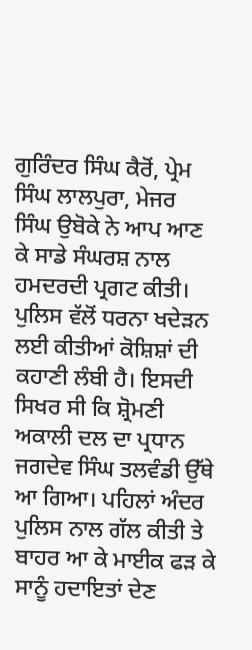ਗੁਰਿੰਦਰ ਸਿੰਘ ਕੈਰੋਂ, ਪ੍ਰੇਮ ਸਿੰਘ ਲਾਲਪੁਰਾ, ਮੇਜਰ ਸਿੰਘ ਉਬੋਕੇ ਨੇ ਆਪ ਆਣ ਕੇ ਸਾਡੇ ਸੰਘਰਸ਼ ਨਾਲ ਹਮਦਰਦੀ ਪ੍ਰਗਟ ਕੀਤੀ। ਪੁਲਿਸ ਵੱਲੋਂ ਧਰਨਾ ਖਦੇੜਨ ਲਈ ਕੀਤੀਆਂ ਕੋਸ਼ਿਸ਼ਾਂ ਦੀ ਕਹਾਣੀ ਲੰਬੀ ਹੈ। ਇਸਦੀ ਸਿਖਰ ਸੀ ਕਿ ਸ਼੍ਰੋਮਣੀ ਅਕਾਲੀ ਦਲ ਦਾ ਪ੍ਰਧਾਨ ਜਗਦੇਵ ਸਿੰਘ ਤਲਵੰਡੀ ਉੱਥੇ ਆ ਗਿਆ। ਪਹਿਲਾਂ ਅੰਦਰ ਪੁਲਿਸ ਨਾਲ ਗੱਲ ਕੀਤੀ ਤੇ ਬਾਹਰ ਆ ਕੇ ਮਾਈਕ ਫੜ ਕੇ ਸਾਨੂੰ ਹਦਾਇਤਾਂ ਦੇਣ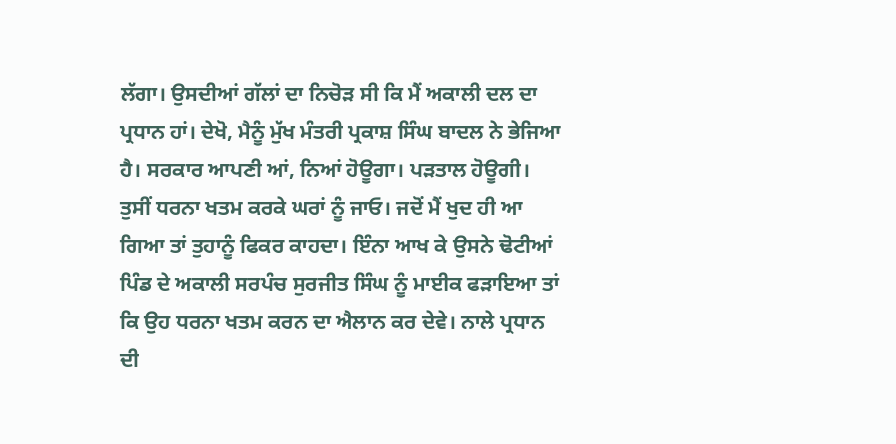ਲੱਗਾ। ਉਸਦੀਆਂ ਗੱਲਾਂ ਦਾ ਨਿਚੋੜ ਸੀ ਕਿ ਮੈਂ ਅਕਾਲੀ ਦਲ ਦਾ ਪ੍ਰਧਾਨ ਹਾਂ। ਦੇਖੋ, ਮੈਨੂੰ ਮੁੱਖ ਮੰਤਰੀ ਪ੍ਰਕਾਸ਼ ਸਿੰਘ ਬਾਦਲ ਨੇ ਭੇਜਿਆ ਹੈ। ਸਰਕਾਰ ਆਪਣੀ ਆਂ, ਨਿਆਂ ਹੋਊਗਾ। ਪੜਤਾਲ ਹੋਊਗੀ। ਤੁਸੀਂ ਧਰਨਾ ਖਤਮ ਕਰਕੇ ਘਰਾਂ ਨੂੰ ਜਾਓ। ਜਦੋਂ ਮੈਂ ਖੁਦ ਹੀ ਆ ਗਿਆ ਤਾਂ ਤੁਹਾਨੂੰ ਫਿਕਰ ਕਾਹਦਾ। ਇੰਨਾ ਆਖ ਕੇ ਉਸਨੇ ਢੋਟੀਆਂ ਪਿੰਡ ਦੇ ਅਕਾਲੀ ਸਰਪੰਚ ਸੁਰਜੀਤ ਸਿੰਘ ਨੂੰ ਮਾਈਕ ਫੜਾਇਆ ਤਾਂ ਕਿ ਉਹ ਧਰਨਾ ਖਤਮ ਕਰਨ ਦਾ ਐਲਾਨ ਕਰ ਦੇਵੇ। ਨਾਲੇ ਪ੍ਰਧਾਨ ਦੀ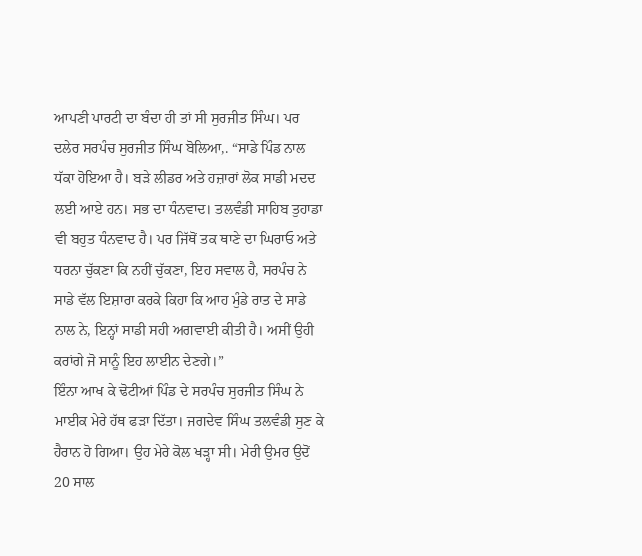ਆਪਣੀ ਪਾਰਟੀ ਦਾ ਬੰਦਾ ਹੀ ਤਾਂ ਸੀ ਸੁਰਜੀਤ ਸਿੰਘ। ਪਰ ਦਲੇਰ ਸਰਪੰਚ ਸੁਰਜੀਤ ਸਿੰਘ ਬੋਲਿਆ,. “ਸਾਡੇ ਪਿੰਡ ਨਾਲ ਧੱਕਾ ਹੋਇਆ ਹੈ। ਬੜੇ ਲੀਡਰ ਅਤੇ ਹਜ਼ਾਰਾਂ ਲੋਕ ਸਾਡੀ ਮਦਦ ਲਈ ਆਏ ਹਨ। ਸਭ ਦਾ ਧੰਨਵਾਦ। ਤਲਵੰਡੀ ਸਾਹਿਬ ਤੁਹਾਡਾ ਵੀ ਬਹੁਤ ਧੰਨਵਾਦ ਹੈ। ਪਰ ਜਿੱਥੋਂ ਤਕ ਥਾਣੇ ਦਾ ਘਿਰਾਓ ਅਤੇ ਧਰਨਾ ਚੁੱਕਣਾ ਕਿ ਨਹੀਂ ਚੁੱਕਣਾ, ਇਹ ਸਵਾਲ ਹੈ, ਸਰਪੰਚ ਨੇ ਸਾਡੇ ਵੱਲ ਇਸ਼ਾਰਾ ਕਰਕੇ ਕਿਹਾ ਕਿ ਆਹ ਮੁੰਡੇ ਰਾਤ ਦੇ ਸਾਡੇ ਨਾਲ ਨੇ, ਇਨ੍ਹਾਂ ਸਾਡੀ ਸਹੀ ਅਗਵਾਈ ਕੀਤੀ ਹੈ। ਅਸੀਂ ਉਹੀ ਕਰਾਂਗੇ ਜੋ ਸਾਨੂੰ ਇਹ ਲਾਈਨ ਦੇਣਗੇ।”
ਇੰਨਾ ਆਖ ਕੇ ਢੋਟੀਆਂ ਪਿੰਡ ਦੇ ਸਰਪੰਚ ਸੁਰਜੀਤ ਸਿੰਘ ਨੇ ਮਾਈਕ ਮੇਰੇ ਹੱਥ ਫੜਾ ਦਿੱਤਾ। ਜਗਦੇਵ ਸਿੰਘ ਤਲਵੰਡੀ ਸੁਣ ਕੇ ਹੈਰਾਨ ਹੋ ਗਿਆ। ਉਹ ਮੇਰੇ ਕੋਲ ਖੜ੍ਹਾ ਸੀ। ਮੇਰੀ ਉਮਰ ਉਦੋਂ 20 ਸਾਲ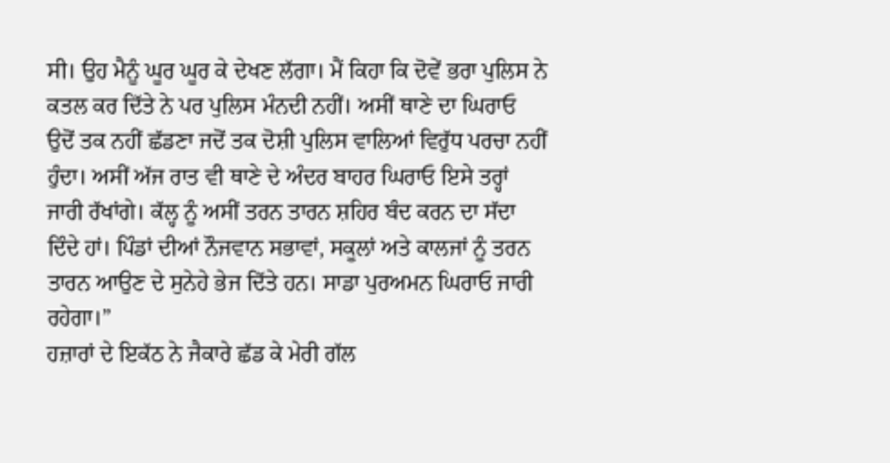ਸੀ। ਉਹ ਮੈਨੂੰ ਘੂਰ ਘੂਰ ਕੇ ਦੇਖਣ ਲੱਗਾ। ਮੈਂ ਕਿਹਾ ਕਿ ਦੋਵੇਂ ਭਰਾ ਪੁਲਿਸ ਨੇ ਕਤਲ ਕਰ ਦਿੱਤੇ ਨੇ ਪਰ ਪੁਲਿਸ ਮੰਨਦੀ ਨਹੀਂ। ਅਸੀਂ ਥਾਣੇ ਦਾ ਘਿਰਾਓ ਉਦੋਂ ਤਕ ਨਹੀਂ ਛੱਡਣਾ ਜਦੋਂ ਤਕ ਦੋਸ਼ੀ ਪੁਲਿਸ ਵਾਲਿਆਂ ਵਿਰੁੱਧ ਪਰਚਾ ਨਹੀਂ ਹੁੰਦਾ। ਅਸੀਂ ਅੱਜ ਰਾਤ ਵੀ ਥਾਣੇ ਦੇ ਅੰਦਰ ਬਾਹਰ ਘਿਰਾਓ ਇਸੇ ਤਰ੍ਹਾਂ ਜਾਰੀ ਰੱਖਾਂਗੇ। ਕੱਲ੍ਹ ਨੂੰ ਅਸੀਂ ਤਰਨ ਤਾਰਨ ਸ਼ਹਿਰ ਬੰਦ ਕਰਨ ਦਾ ਸੱਦਾ ਦਿੰਦੇ ਹਾਂ। ਪਿੰਡਾਂ ਦੀਆਂ ਨੌਜਵਾਨ ਸਭਾਵਾਂ, ਸਕੂਲਾਂ ਅਤੇ ਕਾਲਜਾਂ ਨੂੰ ਤਰਨ ਤਾਰਨ ਆਉਣ ਦੇ ਸੁਨੇਹੇ ਭੇਜ ਦਿੱਤੇ ਹਨ। ਸਾਡਾ ਪੁਰਅਮਨ ਘਿਰਾਓ ਜਾਰੀ ਰਹੇਗਾ।”
ਹਜ਼ਾਰਾਂ ਦੇ ਇਕੱਠ ਨੇ ਜੈਕਾਰੇ ਛੱਡ ਕੇ ਮੇਰੀ ਗੱਲ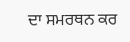ਦਾ ਸਮਰਥਨ ਕਰ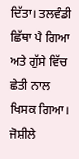ਦਿੱਤਾ। ਤਲਵੰਡੀ ਛਿੱਥਾ ਪੈ ਗਿਆ ਅਤੇ ਗੁੱਸੇ ਵਿੱਚ ਛੇਤੀ ਨਾਲ ਖਿਸਕ ਗਿਆ।
ਜੋਸ਼ੀਲੇ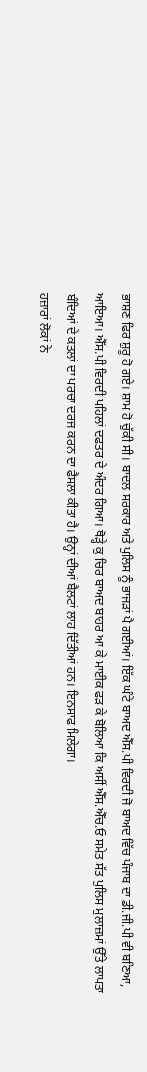ਭਾਸ਼ਣ ਫਿਰ ਸ਼ੁਰੂ ਹੋ ਗਏ। ਸ਼ਾਮ ਹੋ ਚੁੱਕੀ ਸੀ। ਬਾਦਲ ਸਰਕਾਰ ਅਤੇ ਪੁਲਿਸ ਨੂੰ ਭਾਜੜਾਂ ਪੈ ਗਈਆਂ। ਇੱਕ ਘੰਟੇ ਬਾਅਦ ਐੱਸ.ਪੀ ਵਿਰਦੀ ਜੋ ਬਾਅਦ ਵਿੱਚ ਪੰਜਾਬ ਦਾ ਡੀ.ਜੀ.ਪੀ ਵੀ ਬਣਿਆ, ਆਇਆ। ਐੱਸ.ਪੀ ਵਿਰਦੀ ਪਹਿਲਾਂ ਦਫਤਰ ਦੇ ਅੰਦਰ ਗਿਆ। ਥੋੜ੍ਹੇ ਕੁ ਚਿਰ ਬਾਅਦ ਬਾਹਰ ਆ ਕੇ ਮਾਈਕ ਫੜ ਕੇ ਬੋਲਿਆ ਕਿ ਅਸੀਂ ਐੱਸ.ਐੱਚ.ਓ ਸਮੇਤ ਸੱਤ ਪੁਲਿਸ ਮੁਲਾਜ਼ਮਾਂ ਉੱਤੇ ਲਾਪਤਾ ਬੰਦਿਆਂ ਦੇ ਕਤਲਾਂ ਦਾ ਪਰਚਾ ਦਰਜ ਕਰਨ ਦਾ ਫੈਸਲਾ ਕੀਤਾ ਹੈ। ਉਨ੍ਹਾਂ ਦੀਆਂ ਬੈਲਟਾਂ ਲਾਹ ਦਿੱਤੀਆਂ ਹਨ। ਇਨਸਾਫ ਮਿਲੇਗਾ।
ਹਜ਼ਾਰਾਂ ਲੋਕਾਂ ਨੇ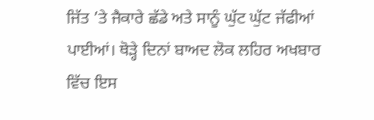ਜਿੱਤ ’ਤੇ ਜੈਕਾਰੇ ਛੱਡੇ ਅਤੇ ਸਾਨੂੰ ਘੁੱਟ ਘੁੱਟ ਜੱਫੀਆਂ ਪਾਈਆਂ। ਥੋੜ੍ਹੇ ਦਿਨਾਂ ਬਾਅਦ ਲੋਕ ਲਹਿਰ ਅਖਬਾਰ ਵਿੱਚ ਇਸ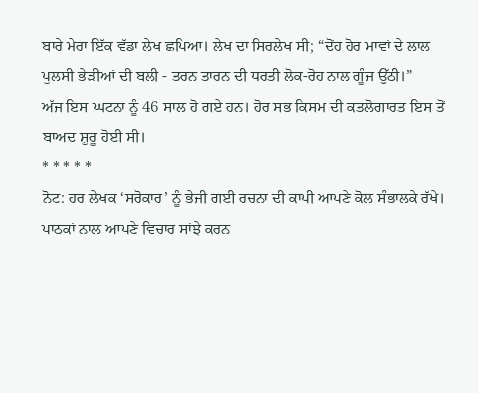ਬਾਰੇ ਮੇਰਾ ਇੱਕ ਵੱਡਾ ਲੇਖ ਛਪਿਆ। ਲੇਖ ਦਾ ਸਿਰਲੇਖ ਸੀ; “ਦੋਂਹ ਹੋਰ ਮਾਵਾਂ ਦੇ ਲਾਲ ਪੁਲਸੀ ਭੇੜੀਆਂ ਦੀ ਬਲੀ - ਤਰਨ ਤਾਰਨ ਦੀ ਧਰਤੀ ਲੋਕ-ਰੋਹ ਨਾਲ ਗੂੰਜ ਉੱਠੀ।”
ਅੱਜ ਇਸ ਘਟਨਾ ਨੂੰ 46 ਸਾਲ ਹੋ ਗਏ ਹਨ। ਹੋਰ ਸਭ ਕਿਸਮ ਦੀ ਕਤਲੋਗਾਰਤ ਇਸ ਤੋਂ ਬਾਅਦ ਸ਼ੁਰੂ ਹੋਈ ਸੀ।
* * * * *
ਨੋਟ: ਹਰ ਲੇਖਕ ‘ਸਰੋਕਾਰ’ ਨੂੰ ਭੇਜੀ ਗਈ ਰਚਨਾ ਦੀ ਕਾਪੀ ਆਪਣੇ ਕੋਲ ਸੰਭਾਲਕੇ ਰੱਖੇ।
ਪਾਠਕਾਂ ਨਾਲ ਆਪਣੇ ਵਿਚਾਰ ਸਾਂਝੇ ਕਰਨ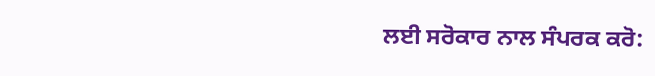ਲਈ ਸਰੋਕਾਰ ਨਾਲ ਸੰਪਰਕ ਕਰੋ: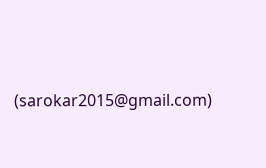(sarokar2015@gmail.com)